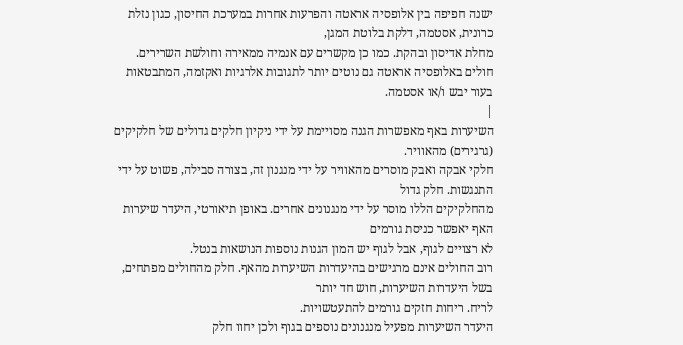ישנה חפיפה בין אלופסיה אראטה והפרעות אחרות במערכת החיסון, כגון נזלת כרונית, אסטמה, דלקת בלוטת המגן,
מחלת אדיסון ובהקת. כמו כן מקשרים עם אנמיה ממאירה וחולשת השרירים.
חולים באלופסיה אראטה גם נוטים יותר לתגובות אלרגיות ואקזמה, המתבטאות בעור יבש ו/או אסטמה.
|
השיערות באף מאפשרות הגנה מסויימת על ידי ניקיון חלקים גדולים של חלקיקים (גרגירים) מהאוויר.
חלקי אבקה ואבק מוסרים מהאוויר על ידי מנגנון זה, בצורה סבילה, פשוט על ידי התנגשות. חלק גדול
מהחלקיקים הללו מוסר על ידי מנגנונים אחרים. באופן תיאורטי, היעדר שיערות האף יאפשר כניסת גורמים
לא רצויים לגוף, אבל לגוף יש המון הגנות נוספות הנושאות בנטל.
רוב החולים אינם מרגישים בהיעדרות השיערות מהאף. חלק מהחולים מפתחים, בשל היעדרות השיערות, חוש חד יותר
לריח. ריחות חזקים גורמים להתעטשויות.
היעדר השיערות מפעיל מנגנונים נוספים בגוף ולכן יחוו חלק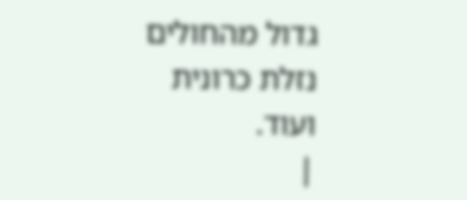גדול מהחולים נזלת כרונית ועוד.
|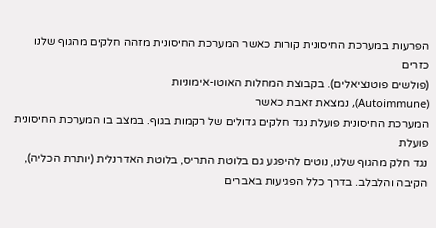הפרעות במערכת החיסונית קורות כאשר המערכת החיסונית מזהה חלקים מהגוף שלנו כזרים
(פולשים פוטנציאלים). בקבוצת המחלות האוטו-אימוניות
(Autoimmune), נמצאת זאבת כאשר
המערכת החיסונית פועלת נגד חלקים גדולים של רקמות בגוף. במצב בו המערכת החיסונית פועלת
נגד חלק מהגוף שלנו, נוטים להיפגע גם בלוטת התריס, בלוטת האדרנלית (יותרת הכליה),
הקיבה והלבלב. בדרך כלל הפגיעות באברים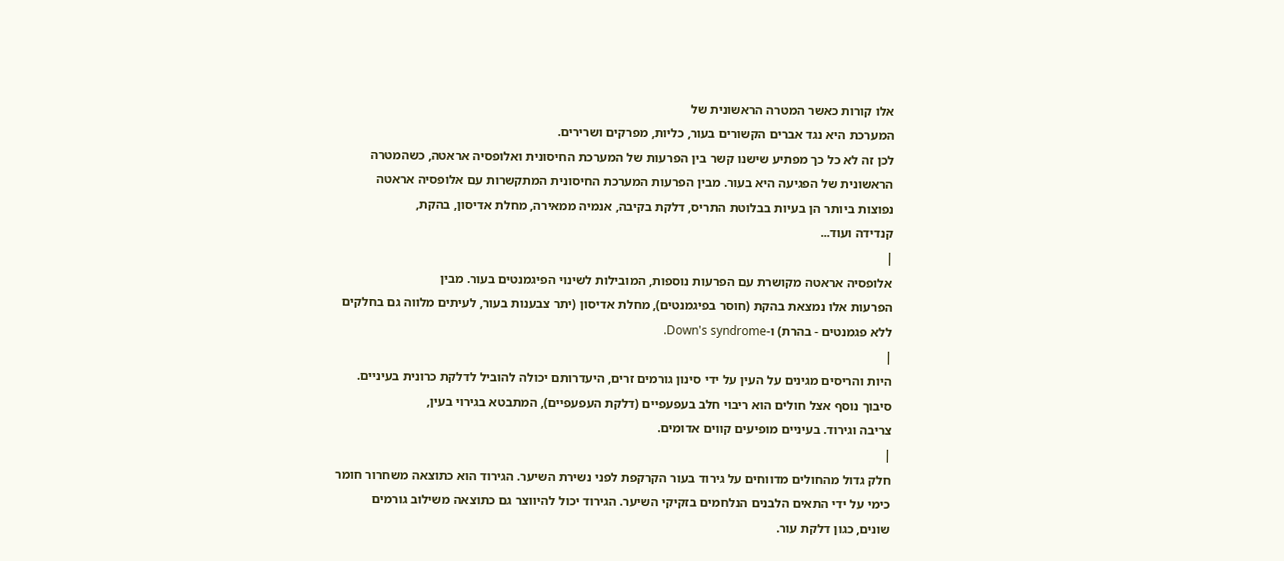אלו קורות כאשר המטרה הראשונית של
המערכת היא נגד אברים הקשורים בעור, כליות, מפרקים ושרירים.
לכן זה לא כל כך מפתיע שישנו קשר בין הפרעות של המערכת החיסונית ואלופסיה אראטה, כשהמטרה
הראשונית של הפגיעה היא בעור. מבין הפרעות המערכת החיסונית המתקשרות עם אלופסיה אראטה
נפוצות ביותר הן בעיות בבלוטת התריס, דלקת בקיבה, אנמיה ממאירה, מחלת אדיסון, בהקת,
קנדידה ועוד...
|
אלופסיה אראטה מקושרת עם הפרעות נוספות, המובילות לשינוי הפיגמנטים בעור. מבין
הפרעות אלו נמצאת בהקת (חוסר בפיגמנטים), מחלת אדיסון (יתר צבענות בעור, לעיתים מלווה גם בחלקים
ללא פגמנטים - בהרת) ו-Down's syndrome.
|
היות והריסים מגינים על העין על ידי סינון גורמים זרים, היעדרותם יכולה להוביל לדלקת כרונית בעיניים.
סיבוך נוסף אצל חולים הוא ריבוי חלב בעפעפיים (דלקת העפעפיים), המתבטא בגירוי בעין,
צריבה וגירוד. בעיניים מופיעים קווים אדומים.
|
חלק גדול מהחולים מדווחים על גירוד בעור הקרקפת לפני נשירת השיער. הגירוד הוא כתוצאה משחרור חומר
כימי על ידי התאים הלבנים הנלחמים בזקיקי השיער. הגירוד יכול להיווצר גם כתוצאה משילוב גורמים
שונים, כגון דלקת עור.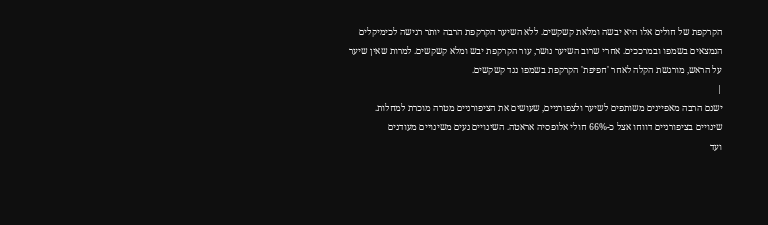הקרקפת של חולים אלו היא יבשה ומלאת קשקשים. ללא השיער הקרקפת הרבה יותר רגישה לכימיקלים
הנמצאים בשמפו ובמרככים. אחרי שרוב השיער נושר, עור הקרקפת יבש ומלא קשקשים. למרות שאין שיער
על הראש, מורגשת הקלה לאחר 'חפיפת' הקרקפת בשמפו נגד קשקשים.
|
ישנם הרבה מאפיינים משותפים לשיער ולצפורניים, שעושים את הציפורניים מטרה מוכרת למחלות.
שינויים בציפורניים דווחו אצל כ-66% חולי אלופסיה אראטה. השינויים נעים משינויים מעודנים
ועד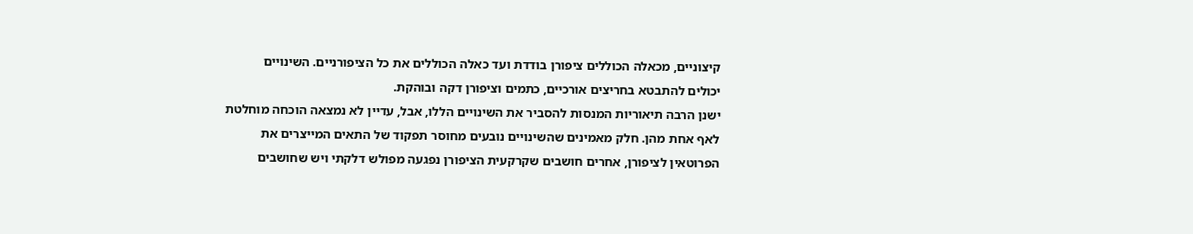קיצוניים, מכאלה הכוללים ציפורן בודדת ועד כאלה הכוללים את כל הציפורניים. השינויים
יכולים להתבטא בחריצים אורכיים, כתמים וציפורן דקה ובוהקת.
ישנן הרבה תיאוריות המנסות להסביר את השינויים הללו, אבל, עדיין לא נמצאה הוכחה מוחלטת
לאף אחת מהן. חלק מאמינים שהשינויים נובעים מחוסר תפקוד של התאים המייצרים את
הפרוטאין לציפורן, אחרים חושבים שקרקעית הציפורן נפגעה מפולש דלקתי ויש שחושבים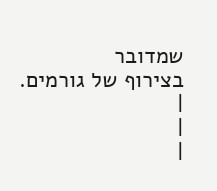שמדובר
בצירוף של גורמים.
|
|
|